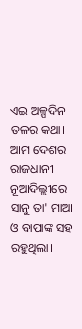ଏଇ ଅଳ୍ପଦିନ ତଳର କଥା। ଆମ ଦେଶର ରାଜଧାନୀ ନୂଆଦିଲ୍ଲୀରେ ସାନୁ ତା' ମାଆ ଓ ବାପାଙ୍କ ସହ ରହୁଥିଲା।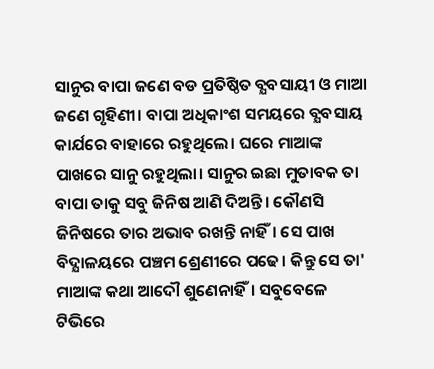ସାନୁର ବାପା ଜଣେ ବଡ ପ୍ରତିଷ୍ଠିତ ବ୍ଯବସାୟୀ ଓ ମାଆ ଜଣେ ଗୃହିଣୀ। ବାପା ଅଧିକାଂଶ ସମୟରେ ବ୍ଯବସାୟ କାର୍ଯରେ ବାହାରେ ରହୁଥିଲେ। ଘରେ ମାଆଙ୍କ ପାଖରେ ସାନୁ ରହୁଥିଲା। ସାନୁର ଇଛା ମୁତାବକ ତା ବାପା ତାକୁ ସବୁ ଜିନିଷ ଆଣି ଦିଅନ୍ତି। କୌଣସି ଜିନିଷରେ ତାର ଅଭାବ ରଖନ୍ତି ନାହିଁ। ସେ ପାଖ ବିଦ୍ଯାଳୟରେ ପଞ୍ଚମ ଶ୍ରେଣୀରେ ପଢେ। କିନ୍ତୁ ସେ ତା' ମାଆଙ୍କ କଥା ଆଦୌ ଶୁଣେନାହିଁ। ସବୁବେଳେ ଟିଭିରେ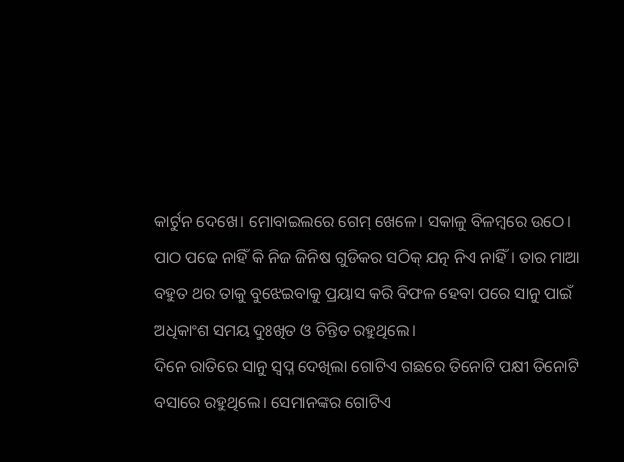କାର୍ଟୁନ ଦେଖେ। ମୋବାଇଲରେ ଗେମ୍ ଖେଳେ। ସକାଳୁ ବିଳମ୍ବରେ ଉଠେ। ପାଠ ପଢେ ନାହିଁ କି ନିଜ ଜିନିଷ ଗୁଡିକର ସଠିକ୍ ଯତ୍ନ ନିଏ ନାହିଁ। ତାର ମାଆ ବହୁତ ଥର ତାକୁ ବୁଝେଇବାକୁ ପ୍ରୟାସ କରି ବିଫଳ ହେବା ପରେ ସାନୁ ପାଇଁ ଅଧିକାଂଶ ସମୟ ଦୁଃଖିତ ଓ ଚିନ୍ତିତ ରହୁଥିଲେ।
ଦିନେ ରାତିରେ ସାନୁ ସ୍ୱପ୍ନ ଦେଖିଲା ଗୋଟିଏ ଗଛରେ ତିନୋଟି ପକ୍ଷୀ ତିନୋଟି ବସାରେ ରହୁଥିଲେ। ସେମାନଙ୍କର ଗୋଟିଏ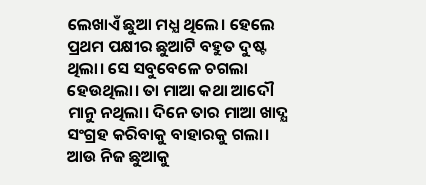ଲେଖାଏଁ ଛୁଆ ମଧ୍ଯ ଥିଲେ। ହେଲେ ପ୍ରଥମ ପକ୍ଷୀର ଛୁଆଟି ବହୁତ ଦୁଷ୍ଟ ଥିଲା। ସେ ସବୁବେଳେ ଚଗଲା ହେଉଥିଲା। ତା ମାଆ କଥା ଆଦୌ ମାନୁ ନଥିଲା। ଦିନେ ତାର ମାଆ ଖାଦ୍ଯ ସଂଗ୍ରହ କରିବାକୁ ବାହାରକୁ ଗଲା। ଆଉ ନିଜ ଛୁଆକୁ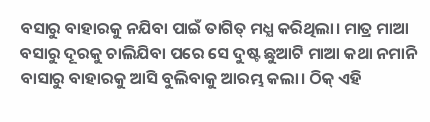ବସାରୁ ବାହାରକୁ ନଯିବା ପାଇଁ ତାଗିତ୍ ମଧ୍ଯ କରିଥିଲା। ମାତ୍ର ମାଆ ବସାରୁ ଦୂରକୁ ଚାଲିଯିବା ପରେ ସେ ଦୁଷ୍ଟ ଛୁଆଟି ମାଆ କଥା ନମାନି ବାସାରୁ ବାହାରକୁ ଆସି ବୁଲିବାକୁ ଆରମ୍ଭ କଲା। ଠିକ୍ ଏହି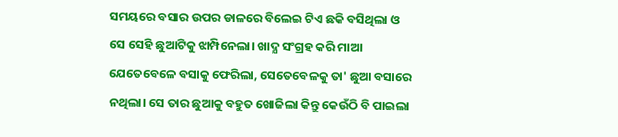ସମୟରେ ବସାର ଉପର ଡାଳରେ ବିଲେଇ ଟିଏ ଛକି ବସିଥିଲା ଓ ସେ ସେହି ଛୁଆଟିକୁ ଝାମ୍ପିନେଲା। ଖାଦ୍ଯ ସଂଗ୍ରହ କରି ମାଆ ଯେତେବେଳେ ବସାକୁ ଫେରିଲା, ସେତେବେଳକୁ ତା' ଛୁଆ ବସାରେ ନଥିଲା। ସେ ତାର ଛୁଆକୁ ବହୁତ ଖୋଜିଲା କିନ୍ତୁ କେଉଁଠି ବି ପାଇଲା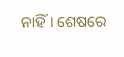ନାହିଁ। ଶେଷରେ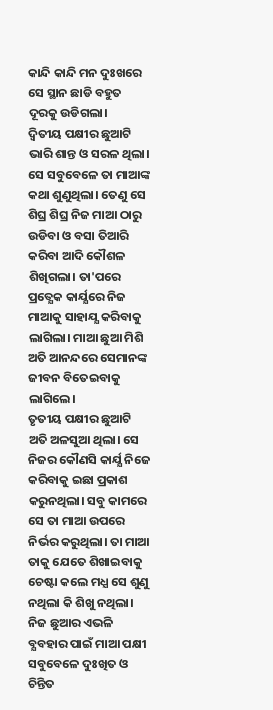କାନ୍ଦି କାନ୍ଦି ମନ ଦୁଃଖରେ ସେ ସ୍ଥାନ ଛାଡି ବହୁତ ଦୂରକୁ ଉଡିଗଲା।
ଦ୍ୱିତୀୟ ପକ୍ଷୀର ଛୁଆଟି ଭାରି ଶାନ୍ତ ଓ ସରଳ ଥିଲା। ସେ ସବୁବେଳେ ତା ମାଆଙ୍କ କଥା ଶୁଣୁଥିଲା। ତେଣୁ ସେ ଶିଘ୍ର ଶିଘ୍ର ନିଜ ମାଆ ଠାରୁ ଉଡିବା ଓ ବସା ତିଆରି କରିବା ଆଦି କୌଶଳ ଶିଖିଗଲା। ତା'ପରେ ପ୍ରତ୍ଯେକ କାର୍ଯ୍ଯରେ ନିଜ ମାଆକୁ ସାହାଯ୍ଯ କରିବାକୁ ଲାଗିଲା। ମାଆ ଛୁଆ ମିଶି ଅତି ଆନନ୍ଦରେ ସେମାନଙ୍କ ଜୀବନ ବିତେଇବାକୁ ଲାଗିଲେ।
ତୃତୀୟ ପକ୍ଷୀର ଛୁଆଟି ଅତି ଅଳସୁଆ ଥିଲା। ସେ ନିଜର କୌଣସି କାର୍ଯ୍ଯ ନିଜେ କରିବାକୁ ଇଛା ପ୍ରକାଶ କରୁନଥିଲା। ସବୁ କାମରେ ସେ ତା ମାଆ ଉପରେ ନିର୍ଭର କରୁଥିଲା। ତା ମାଆ ତାକୁ ଯେତେ ଶିଖାଇବାକୁ ଚେଷ୍ଟା କଲେ ମଧ୍ଯ ସେ ଶୁଣୁ ନଥିଲା କି ଶିଖୁ ନଥିଲା। ନିଜ ଛୁଆର ଏଭଳି ବ୍ଯବହାର ପାଇଁ ମାଆ ପକ୍ଷୀ ସବୁବେଳେ ଦୁଃଖିତ ଓ ଚିନ୍ତିତ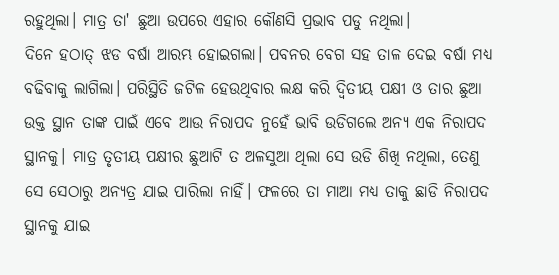ରହୁଥିଲା। ମାତ୍ର ତା' ଛୁଆ ଉପରେ ଏହାର କୌଣସି ପ୍ରଭାବ ପଡୁ ନଥିଲା।
ଦିନେ ହଠାତ୍ ଝଡ ବର୍ଷା ଆରମ୍ଭ ହୋଇଗଲା। ପବନର ବେଗ ସହ ତାଳ ଦେଇ ବର୍ଷା ମଧ୍ଯ ବଢିବାକୁ ଲାଗିଲା। ପରିସ୍ଥିତି ଜଟିଳ ହେଉଥିବାର ଲକ୍ଷ କରି ଦ୍ୱିତୀୟ ପକ୍ଷୀ ଓ ତାର ଛୁଆ ଉକ୍ତ ସ୍ଥାନ ତାଙ୍କ ପାଇଁ ଏବେ ଆଉ ନିରାପଦ ନୁହେଁ ଭାବି ଉଡିଗଲେ ଅନ୍ଯ ଏକ ନିରାପଦ ସ୍ଥାନକୁ। ମାତ୍ର ତୃତୀୟ ପକ୍ଷୀର ଛୁଆଟି ତ ଅଳସୁଆ ଥିଲା ସେ ଉଡି ଶିଖି ନଥିଲା, ତେଣୁ ସେ ସେଠାରୁ ଅନ୍ଯତ୍ର ଯାଇ ପାରିଲା ନାହିଁ। ଫଳରେ ତା ମାଆ ମଧ୍ଯ ତାକୁ ଛାଡି ନିରାପଦ ସ୍ଥାନକୁ ଯାଇ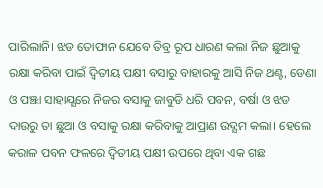ପାରିଲାନି। ଝଡ ତୋଫାନ ଯେବେ ତିବ୍ର ରୂପ ଧାରଣ କଲା ନିଜ ଛୁଆକୁ ରକ୍ଷା କରିବା ପାଇଁ ଦ୍ୱିତୀୟ ପକ୍ଷୀ ବସାରୁ ବାହାରକୁ ଆସି ନିଜ ଥଣ୍ଟ, ଡେଣା ଓ ପଞ୍ଝା ସାହାଯ୍ଯରେ ନିଜର ବସାକୁ ଜାବୁଡି ଧରି ପବନ, ବର୍ଷା ଓ ଝଡ ଦାଉରୁ ତା ଛୁଆ ଓ ବସାକୁ ରକ୍ଷା କରିବାକୁ ଆପ୍ରାଣ ଉଦ୍ଯମ କଲା। ହେଲେ କରାଳ ପବନ ଫଳରେ ଦ୍ୱିତୀୟ ପକ୍ଷୀ ଉପରେ ଥିବା ଏକ ଗଛ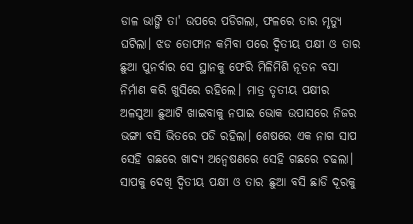ଡାଳ ଭାଙ୍ଗି ତା' ଉପରେ ପଡିଗଲା, ଫଳରେ ତାର ମୃତ୍ଯୁ ଘଟିଲା। ଝଡ ତୋଫାନ କମିବା ପରେ ଦ୍ୱିତୀୟ ପକ୍ଷୀ ଓ ତାର ଛୁଆ ପୁନର୍ବାର ସେ ସ୍ଥାନକୁ ଫେରି ମିଳିମିଶି ନୂତନ ବସା ନିର୍ମାଣ କରି ଖୁସିରେ ରହିଲେ। ମାତ୍ର ତୃତୀୟ ପକ୍ଷୀର ଅଳସୁଆ ଛୁଆଟି ଖାଇବାକୁ ନପାଇ ଭୋକ ଉପାସରେ ନିଜର ଭଙ୍ଗା ବସି ଭିତରେ ପଡି ରହିଲା। ଶେଷରେ ଏକ ନାଗ ସାପ ସେହି ଗଛରେ ଖାଦ୍ଯ ଅନ୍ୱେଷଣରେ ସେହି ଗଛରେ ଚଢଲା। ସାପକୁ ଦେଖି ଦ୍ୱିତୀୟ ପକ୍ଷୀ ଓ ତାର ଛୁଆ ବସି ଛାଡି ଦୂରକୁ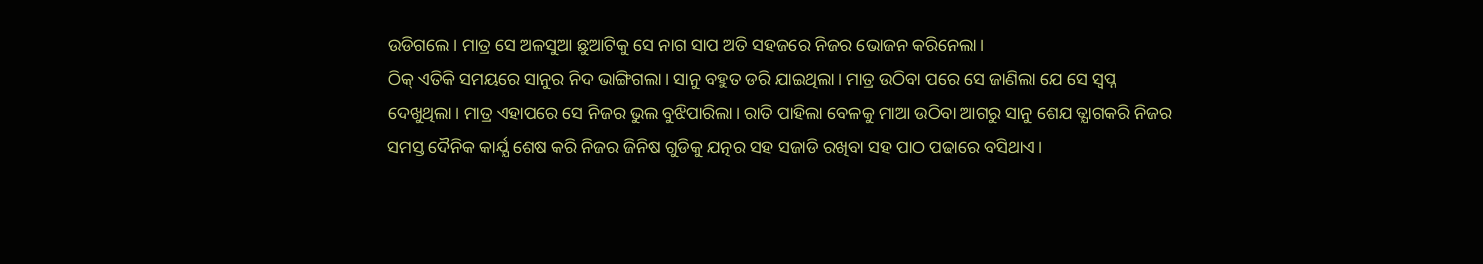ଉଡିଗଲେ। ମାତ୍ର ସେ ଅଳସୁଆ ଛୁଆଟିକୁ ସେ ନାଗ ସାପ ଅତି ସହଜରେ ନିଜର ଭୋଜନ କରିନେଲା।
ଠିକ୍ ଏତିକି ସମୟରେ ସାନୁର ନିଦ ଭାଙ୍ଗିଗଲା। ସାନୁ ବହୁତ ଡରି ଯାଇଥିଲା। ମାତ୍ର ଉଠିବା ପରେ ସେ ଜାଣିଲା ଯେ ସେ ସ୍ୱପ୍ନ ଦେଖୁଥିଲା। ମାତ୍ର ଏହାପରେ ସେ ନିଜର ଭୁଲ ବୁଝିପାରିଲା। ରାତି ପାହିଲା ବେଳକୁ ମାଆ ଉଠିବା ଆଗରୁ ସାନୁ ଶେଯ ତ୍ଯାଗକରି ନିଜର ସମସ୍ତ ଦୈନିକ କାର୍ଯ୍ଯ ଶେଷ କରି ନିଜର ଜିନିଷ ଗୁଡିକୁ ଯତ୍ନର ସହ ସଜାଡି ରଖିବା ସହ ପାଠ ପଢାରେ ବସିଥାଏ।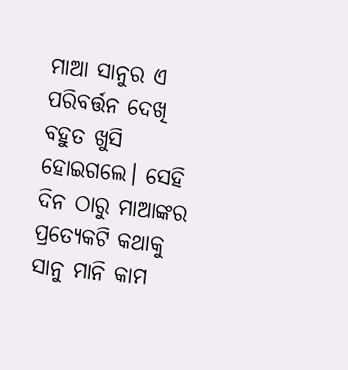ମାଆ ସାନୁର ଏ ପରିବର୍ତ୍ତନ ଦେଖି ବହୁତ ଖୁସି ହୋଇଗଲେ। ସେହି ଦିନ ଠାରୁ ମାଆଙ୍କର ପ୍ରତ୍ଯେକଟି କଥାକୁ ସାନୁ ମାନି କାମ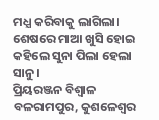ମଧ୍ଯ କରିବାକୁ ଲାଗିଲା। ଶେଷରେ ମାଆ ଖୁସି ହୋଇ କହିଲେ ସୁନା ପିଲା ହେଲା ସାନୁ।
ପ୍ରିୟରଞ୍ଜନ ବିଶ୍ୱାଳ
ବଳରାମପୁର, କୁଶଳେଶ୍ୱର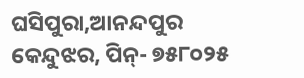ଘସିପୁରା,ଆନନ୍ଦପୁର
କେନ୍ଦୁଝର, ପିନ୍- ୭୫୮୦୨୫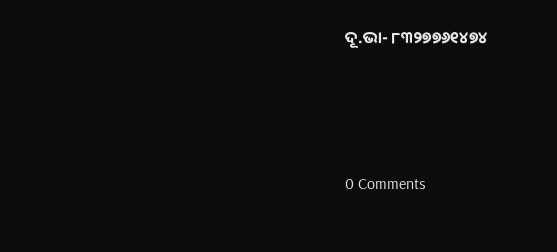ଦୂ.ଭା- ୮୩୨୭୭୬୧୪୭୪




0 Comments